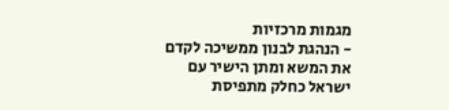מגמות מרכזיות
- הנהגת לבנון ממשיכה לקדם את המשא ומתן הישיר עם ישראל כחלק מתפיסת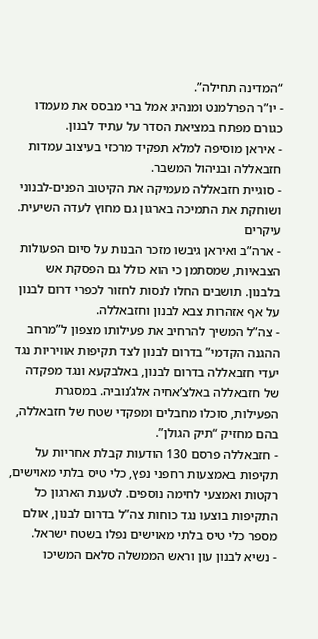“המדינה תחילה”.
- יו”ר הפרלמנט ומנהיג אמל ברי מבסס את מעמדו כגורם מפתח במציאת הסדר על עתיד לבנון.
- איראן מוסיפה למלא תפקיד מרכזי בעיצוב עמדות חזבאללה ובניהול המשבר.
- סוגיית חזבאללה מעמיקה את הקיטוב הפנים-לבנוני ושוחקת את התמיכה בארגון גם מחוץ לעדה השיעית.
עיקרים
- ארה”ב ואיראן גיבשו מזכר הבנות על סיום הפעולות הצבאיות, שמסתמן כי הוא כולל גם הפסקת אש בלבנון. תושבים החלו לנסות לחזור לכפרי דרום לבנון על אף אזהרות צבא לבנון וחזבאללה.
- צה”ל המשיך להרחיב את פעילותו מצפון ל”מרחב ההגנה הקדמי” בדרום לבנון לצד תקיפות אוויריות נגד יעדי חזבאללה בדרום לבנון, באלבקעא ונגד מפקדה של חזבאללה באלצ’אחיה אלג’נוביה. במסגרת הפעילות, סוכלו מחבלים ומפקדי שטח של חזבאללה, בהם מחזיק “תיק הגולן”.
- חזבאללה פרסם 130 הודעות קבלת אחריות על תקיפות באמצעות רחפני נפץ, כלי טיס בלתי מאוישים, רקטות ואמצעי לחימה נוספים. לטענת הארגון כל התקיפות בוצעו נגד כוחות צה”ל בדרום לבנון, אולם מספר כלי טיס בלתי מאוישים נפלו בשטח ישראל.
- נשיא לבנון עון וראש הממשלה סלאם המשיכו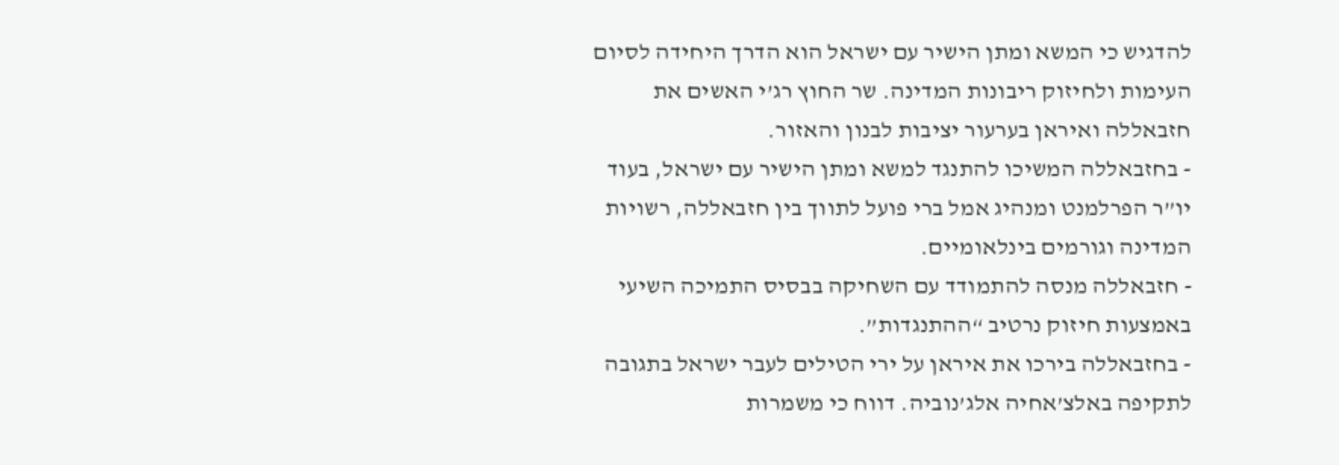להדגיש כי המשא ומתן הישיר עם ישראל הוא הדרך היחידה לסיום העימות ולחיזוק ריבונות המדינה. שר החוץ רג’י האשים את חזבאללה ואיראן בערעור יציבות לבנון והאזור.
- בחזבאללה המשיכו להתנגד למשא ומתן הישיר עם ישראל, בעוד יו”ר הפרלמנט ומנהיג אמל ברי פועל לתווך בין חזבאללה, רשויות המדינה וגורמים בינלאומיים.
- חזבאללה מנסה להתמודד עם השחיקה בבסיס התמיכה השיעי באמצעות חיזוק נרטיב “ההתנגדות”.
- בחזבאללה בירכו את איראן על ירי הטילים לעבר ישראל בתגובה לתקיפה באלצ’אחיה אלג’נוביה. דווח כי משמרות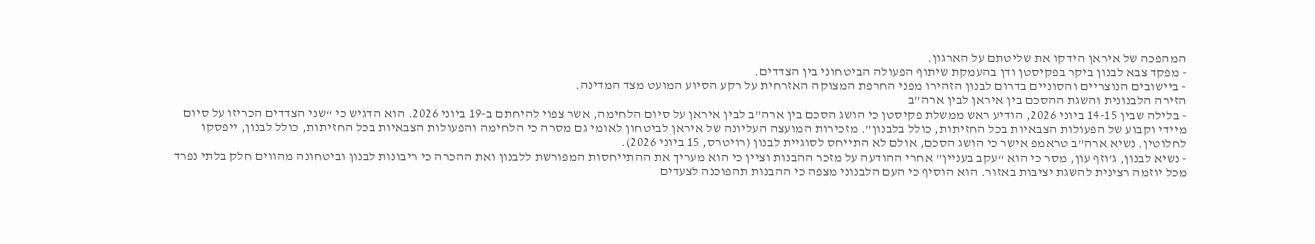המהפכה של איראן הידקו את שליטתם על הארגון.
- מפקד צבא לבנון ביקר בפקיסטן ודן בהעמקת שיתוף הפעולה הביטחוני בין הצדדים.
- ביישובים הנוצריים והסוניים בדרום לבנון הזהירו מפני החרפת המצוקה האזרחית על רקע הסיוע המועט מצד המדינה.
הזירה הלבנונית והשגת ההסכם בין איראן לבין ארה”ב
- בלילה שבין 14-15 ביוני 2026, הודיע ראש ממשלת פקיסטן כי הושג הסכם בין ארה”ב לבין איראן על סיום הלחימה, אשר צפוי להיחתם ב-19 ביוני 2026. הוא הדגיש כי “שני הצדדים הכריזו על סיום מיידי וקבוע של הפעולות הצבאיות בכל החזיתות, כולל בלבנון”. מזכירות המועצה העליונה של איראן לביטחון לאומי גם מסרה כי הלחימה והפעולות הצבאיות בכל החזיתות, כולל לבנון, ייפסקו לחלוטין. נשיא ארה”ב טראמפ אישר כי הושג הסכם, אולם לא התייחס לסוגיית לבנון (רויטרס, 15 ביוני 2026).
- נשיא לבנון, ג’וזף עון, מסר כי הוא “עקב בעניין” אחרי ההודעה על מזכר ההבנות וציין כי הוא מעריך את ההתייחסות המפורשת ללבנון ואת ההכרה כי ריבונות לבנון וביטחונה מהווים חלק בלתי נפרד מכל יוזמה רצינית להשגת יציבות באזור. הוא הוסיף כי העם הלבנוני מצפה כי ההבנות תהפוכנה לצעדים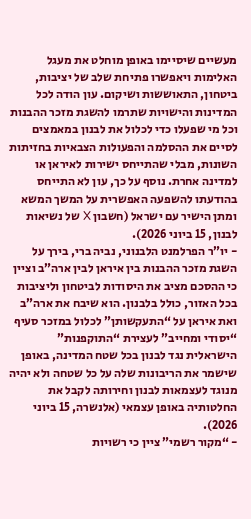מעשיים שיסיימו באופן מוחלט את מעגל האלימות ויאפשרו פתיחת שלב של יציבות, ביטחון, התאוששות ושיקום. עון הודה לכל המדינות והישויות שתרמו להשגת מזכר ההבנות וכל מי שפעלו כדי לכלול את לבנון במאמצים לסיים את ההסלמה והפעולות הצבאיות בחזיתות השונות, מבלי שהתייחס ישירות לאיראן או למדינה אחרת. נוסף על כך, עון לא התייחס בהודעתו להשפעה האפשרית על המשך המשא ומתן הישיר עם ישראל (חשבון X של נשיאות לבנון, 15 ביוני 2026).
- יו”ר הפרלמנט הלבנוני, נביה ברי, בירך על השגת מזכר ההבנות בין איראן לבין ארה”ב וציין כי ההסכם מציב את היסודות לביטחון וליציבות בכל האזור, כולל בלבנון. הוא שיבח את ארה”ב ואת איראן על “התעקשותן” לכלול במזכר סעיף “יסודי ומחייב” לעצירת “התוקפנות” הישראלית נגד לבנון בכל שטח המדינה, באופן שישמר את הריבונות שלה על כל שטחה ולא יהיה מנוגד לעצמאות לבנון וחירותה לקבל את החלטותיה באופן עצמאי (אלנשרה, 15 ביוני 2026).
- “מקור רשמי” ציין כי רשויות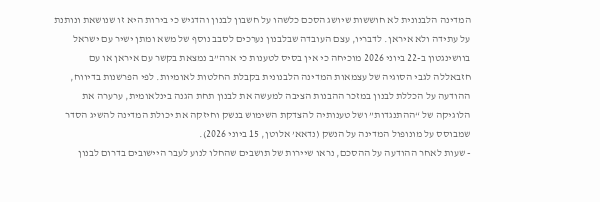המדינה הלבנונית לא חוששות שיושג הסכם כלשהו על חשבון לבנון והדגיש כי בירות היא זו שנושאת ונותנת על עתידה ולא איראן. לדבריו, עצם העובדה שבלבנון נערכים לסבב נוסף של משא ומתן ישיר עם ישראל בוושינגטון ב-22 ביוני 2026 מוכיחה כי אין בסיס לטענות כי ארה”ב נמצאת בקשר עם איראן או עם חזבאללה לגבי הסוגיה של עצמאות המדינה הלבנונית בקבלת החלטות לאומיות. לפי הפרשנות בדיווח, ההודעה על הכללת לבנון במזכר ההבנות הציבה למעשה את לבנון תחת הגנה בינלאומית, ערערה את הלוגיקה של “ההתנגדות” ושל טענותיה להצדקת השימוש בנשק וחיזקה את יכולת המדינה להשיג הסדר שמבוסס על מונופול המדינה על הנשק (נדאא’ אלוטן, 15 ביוני 2026).
- שעות לאחר ההודעה על ההסכם, נראו שיירות של תושבים שהחלו לנוע לעבר היישובים בדרום לבנון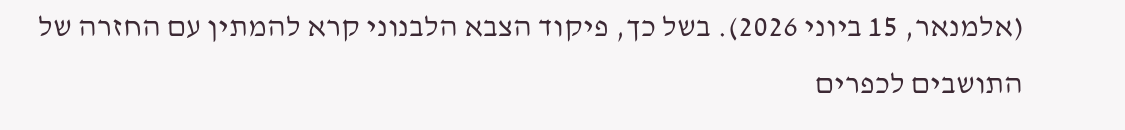(אלמנאר, 15 ביוני 2026). בשל כך, פיקוד הצבא הלבנוני קרא להמתין עם החזרה של התושבים לכפרים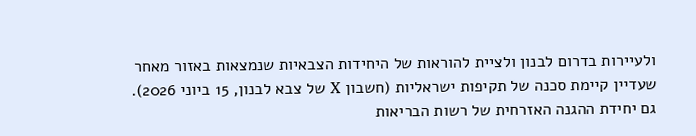ולעיירות בדרום לבנון ולציית להוראות של היחידות הצבאיות שנמצאות באזור מאחר שעדיין קיימת סכנה של תקיפות ישראליות (חשבון X של צבא לבנון, 15 ביוני 2026). גם יחידת ההגנה האזרחית של רשות הבריאות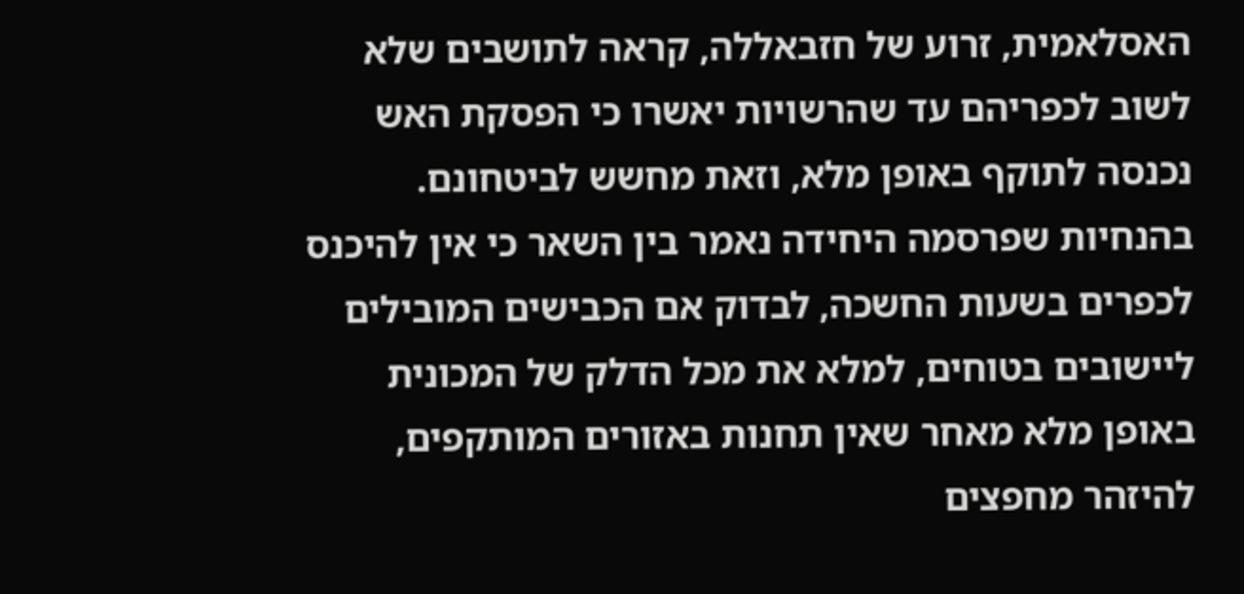האסלאמית, זרוע של חזבאללה, קראה לתושבים שלא לשוב לכפריהם עד שהרשויות יאשרו כי הפסקת האש נכנסה לתוקף באופן מלא, וזאת מחשש לביטחונם. בהנחיות שפרסמה היחידה נאמר בין השאר כי אין להיכנס לכפרים בשעות החשכה, לבדוק אם הכבישים המובילים ליישובים בטוחים, למלא את מכל הדלק של המכונית באופן מלא מאחר שאין תחנות באזורים המותקפים, להיזהר מחפצים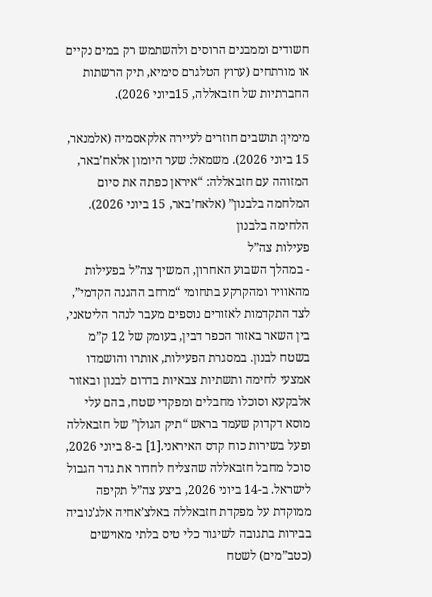חשודים וממבנים הרוסים ולהשתמש רק במים נקיים או מורתחים (ערוץ הטלגרם סימיא, תיק הרשתות החברתיות של חזבאללה, 15ביוני 2026).

מימין: תושבים חוזרים לעיירה אלקאסמיה (אלמנאר, 15 ביוני 2026). משמאל: שער היומון אלאח’באר, המזוהה עם חזבאללה: “איראן כפתה את סיום המלחמה בלבנון” (אלאח’באר, 15 ביוני 2026).
הלחימה בלבנון
פעילות צה”ל
- במהלך השבוע האחרון, המשיך צה”ל בפעילות מהאוויר ומהקרקע בתחומי “מרחב ההגנה הקדמי”, לצד התקדמות לאזורים נוספים מעבר לנהר הליטאני, בין השאר באזור הכפר דבין, בעומק של 12 ק”מ בשטח לבנון. במסגרת הפעילות, אותרו והושמדו אמצעי לחימה ותשתיות צבאיות בדרום לבנון ובאזור אלבקעא וסוכלו מחבלים ומפקדי שטח, בהם עלי מוסא דקדוק שעמד בראש “תיק הגולן” של חזבאללה ופעל בשירות כוח קדס האיראני.[1] ב-8 ביוני 2026, סוכל מחבל חזבאללה שהצליח לחדור את גדר הגבול לישראל. ב-14 ביוני 2026, ביצע צה”ל תקיפה ממוקדת על מפקדת חזבאללה באלצ’אחיה אלג’נוביה בבירות בתגובה לשיגור כלי טיס בלתי מאוישים (כטב”מים) לשטח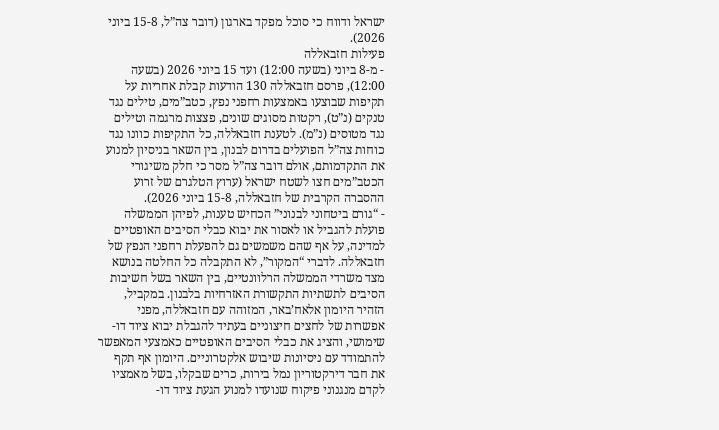ישראל ודווח כי סוכל מפקד בארגון (דובר צה”ל, 15-8 ביוני 2026).
פעילות חזבאללה
- מ-8 ביוני (בשעה 12:00) ועד 15 ביוני 2026 (בשעה 12:00), פרסם חזבאללה 130 הודעות קבלת אחריות על תקיפות שבוצעו באמצעות רחפני נפץ, כטב”מים, טילים נגד טנקים (נ”ט), רקטות מסוגים שונים, פצצות מרגמה וטילים נגד מטוסים (נ”מ). לטענת חזבאללה, כל התקיפות כוונו נגד כוחות צה”ל הפועלים בדרום לבנון, בין השאר בניסיון למנוע את התקדמותם, אולם דובר צה”ל מסר כי חלק משיגורי הכטב”מים חצו לשטח ישראל (ערוץ הטלגרם של זרוע ההסברה הקרבית של חזבאללה, 15-8 ביוני 2026).
- “גורם ביטחוני לבנוני” הכחיש טענות, לפיהן הממשלה פועלת להגביל או לאסור את יבוא כבלי הסיבים האופטיים למדינה, על אף שהם משמשים גם להפעלת רחפני הנפץ של חזבאללה. לדברי “המקור”, לא התקבלה כל החלטה בנושא מצד משרדי הממשלה הרלוונטיים, בין השאר בשל חשיבות הסיבים לתשתיות התקשורת האזרחיות בלבנון. במקביל, הזהיר היומון אלאח’באר, המזוהה עם חזבאללה, מפני אפשרות של לחצים חיצוניים בעתיד להגבלת יבוא ציוד דו-שימושי, והציג את כבלי הסיבים האופטיים כאמצעי המאפשר להתמודד עם ניסיונות שיבוש אלקטרוניים. היומון אף תקף את חבר דירקטוריון נמל בירות, כרים שבקלו, בשל מאמציו לקדם מנגנוני פיקוח שנועדו למנוע הגעת ציוד דו-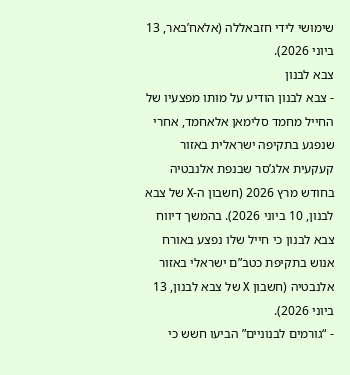שימושי לידי חזבאללה (אלאח’באר, 13 ביוני 2026).
צבא לבנון
- צבא לבנון הודיע על מותו מפצעיו של החייל מחמד סלימאן אלאחמד, אחרי שנפגע בתקיפה ישראלית באזור קעקעית אלג’סר שבנפת אלנבטיה בחודש מרץ 2026 (חשבון ה-X של צבא לבנון, 10 ביוני 2026). בהמשך דיווח צבא לבנון כי חייל שלו נפצע באורח אנוש בתקיפת כטב”ם ישראלי באזור אלנבטיה (חשבון X של צבא לבנון, 13 ביוני 2026).
- “גורמים לבנוניים” הביעו חשש כי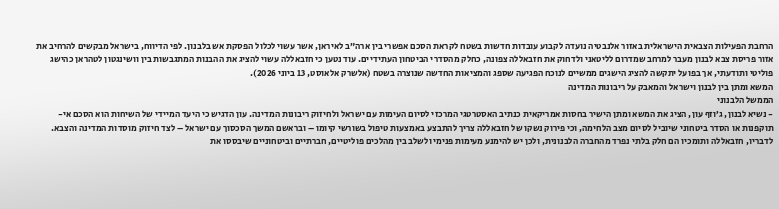הרחבת הפעילות הצבאית הישראלית באזור אלנבטיה נועדה לקבוע עובדות חדשות בשטח לקראת הסכם אפשרי בין ארה”ב לאיראן, אשר עשוי לכלול הפסקת אש בלבנון. לפי הדיווח, בישראל מבקשים להרחיב את אזור פריסת צבא לבנון מעבר למרחב שמדרום לליטאני ולדחוק את חזבאללה צפונה, כחלק מהסדרי הביטחון העתידיים. עוד נטען כי חזבאללה עשוי להציג את ההבנות המתגבשות בין וושינגטון לטהראן כהישג פוליטי ותודעתי, אך בפועל יתקשה להציג הישגים ממשיים לנוכח הפגיעה שספג והמציאות החדשה שנוצרה בשטח (אלשרק אלאוסט, 13 ביוני 2026).
המשא ומתן בין לבנון וישראל והמאבק על ריבונות המדינה
הממשל הלבנוני
- נשיא לבנון, ג’וזף עון, הציג את המשא ומתן הישיר בחסות אמריקאית כנתיב האסטרטגי המרכזי לסיום העימות עם ישראל ולחיזוק ריבונות המדינה. עון הדגיש כי היעד המיידי של השיחות הוא הסכם אי-תוקפנות או הסדר ביטחוני שיוביל לסיום מצב הלחימה, וכי פירוק נשקו של חזבאללה צריך להתבצע באמצעות טיפול בשורשי קיומו – ובראשם המשך הסכסוך עם ישראל – לצד חיזוק מוסדות המדינה והצבא. לדבריו, חזבאללה ותומכיו הם חלק בלתי נפרד מהחברה הלבנונית, ולכן יש להימנע מעימות פנימי ולשלב בין מהלכים פוליטיים, חברתיים וביטחוניים שיבססו את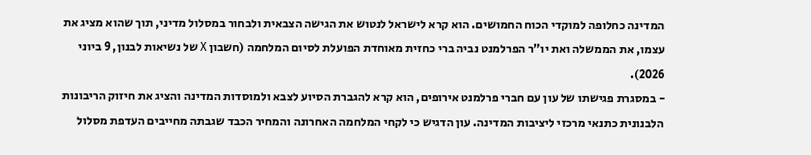המדינה כחלופה למוקדי הכוח החמושים. הוא קרא לישראל לנטוש את הגישה הצבאית ולבחור במסלול מדיני, תוך שהוא מציג את עצמו, את הממשלה ואת יו”ר הפרלמנט נביה ברי כחזית מאוחדת הפועלת לסיום המלחמה (חשבון X של נשיאות לבנון, 9 ביוני 2026).
- במסגרת פגישתו של עון עם חברי פרלמנט אירופים, הוא קרא להגברת הסיוע לצבא ולמוסדות המדינה והציג את חיזוק הריבונות הלבנונית כתנאי מרכזי ליציבות המדינה. עון הדגיש כי לקחי המלחמה האחרונה והמחיר הכבד שגבתה מחייבים העדפת מסלול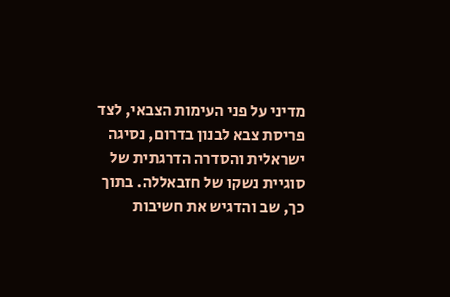מדיני על פני העימות הצבאי, לצד פריסת צבא לבנון בדרום, נסיגה ישראלית והסדרה הדרגתית של סוגיית נשקו של חזבאללה. בתוך כך, שב והדגיש את חשיבות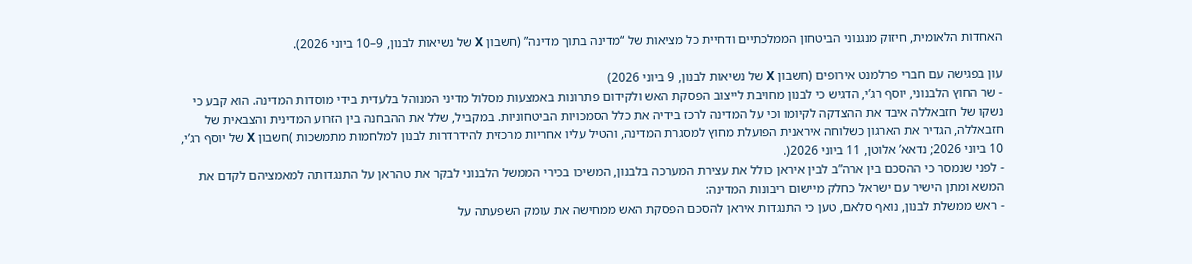האחדות הלאומית, חיזוק מנגנוני הביטחון הממלכתיים ודחיית כל מציאות של “מדינה בתוך מדינה” (חשבון X של נשיאות לבנון, 9–10 ביוני 2026).

עון בפגישה עם חברי פרלמנט אירופים (חשבון X של נשיאות לבנון, 9 ביוני 2026)
- שר החוץ הלבנוני, יוסף רג’י, הדגיש כי לבנון מחויבת לייצוב הפסקת האש ולקידום פתרונות באמצעות מסלול מדיני המנוהל בלעדית בידי מוסדות המדינה. הוא קבע כי נשקו של חזבאללה איבד את ההצדקה לקיומו וכי על המדינה לרכז בידיה את כלל הסמכויות הביטחוניות. במקביל, שלל את ההבחנה בין הזרוע המדינית והצבאית של חזבאללה, הגדיר את הארגון כשלוחה איראנית הפועלת מחוץ למסגרת המדינה, והטיל עליו אחריות מרכזית להידרדרות לבנון למלחמות מתמשכות )חשבון X של יוסף רג’י, 10 ביוני 2026; נדאא’ אלוטן, 11 ביוני 2026(.
- לפני שנמסר כי ההסכם בין ארה”ב לבין איראן כולל את עצירת המערכה בלבנון, המשיכו בכירי הממשל הלבנוני לבקר את טהראן על התנגדותה למאמציהם לקדם את המשא ומתן הישיר עם ישראל כחלק מיישום ריבונות המדינה:
- ראש ממשלת לבנון, נואף סלאם, טען כי התנגדות איראן להסכם הפסקת האש ממחישה את עומק השפעתה על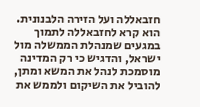חזבאללה ועל הזירה הלבנונית. הוא קרא לחזבאללה לתמוך במגעים שמנהלת הממשלה מול ישראל, והדגיש כי רק המדינה מוסמכת לנהל את המשא ומתן, להוביל את השיקום ולממש את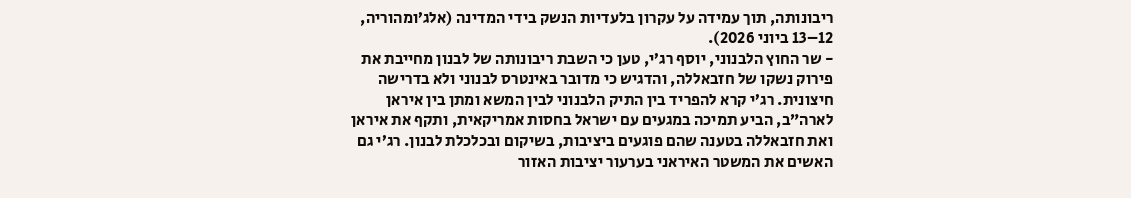ריבונותה, תוך עמידה על עקרון בלעדיות הנשק בידי המדינה (אלג’ומהוריה, 12–13 ביוני 2026).
- שר החוץ הלבנוני, יוסף רג’י, טען כי השבת ריבונותה של לבנון מחייבת את פירוק נשקו של חזבאללה, והדגיש כי מדובר באינטרס לבנוני ולא בדרישה חיצונית. רג’י קרא להפריד בין התיק הלבנוני לבין המשא ומתן בין איראן לארה”ב, הביע תמיכה במגעים עם ישראל בחסות אמריקאית, ותקף את איראן ואת חזבאללה בטענה שהם פוגעים ביציבות, בשיקום ובכלכלת לבנון. רג’י גם האשים את המשטר האיראני בערעור יציבות האזור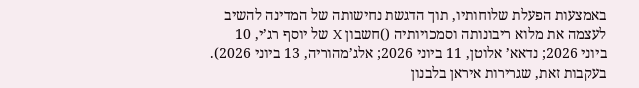באמצעות הפעלת שלוחותיו, תוך הדגשת נחישותה של המדינה להשיב לעצמה את מלוא ריבונותה וסמכויותיה ()חשבון X של יוסף רג’י, 10 ביוני 2026; נדאא’ אלוטן, 11 ביוני 2026; אלג’מהוריה, 13 ביוני 2026). בעקבות זאת, שגרירות איראן בלבנון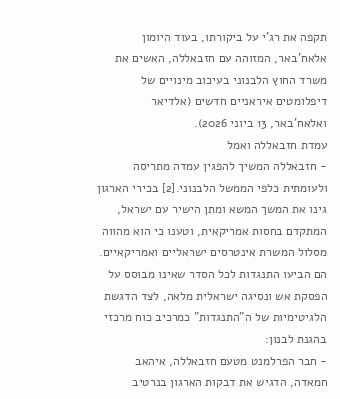תקפה את רג’י על ביקורתו, בעוד היומון אלאח’באר, המזוהה עם חזבאללה, האשים את משרד החוץ הלבנוני בעיכוב מינויים של דיפלומטים איראניים חדשים (אלדיאר ואלאח’באר, 13 ביוני 2026).
עמדת חזבאללה ואמל
- חזבאללה המשיך להפגין עמדה מתריסה ולעומתית כלפי הממשל הלבנוני.[2] בכירי הארגון גינו את המשך המשא ומתן הישיר עם ישראל, המתקדם בחסות אמריקאית, וטענו כי הוא מהווה מסלול המשרת אינטרסים ישראליים ואמריקאיים. הם הביעו התנגדות לכל הסדר שאינו מבוסס על הפסקת אש ונסיגה ישראלית מלאה, לצד הדגשת הלגיטימיות של ה”התנגדות” כמרכיב כוח מרכזי בהגנת לבנון:
- חבר הפרלמנט מטעם חזבאללה, איהאב חמאדה, הדגיש את דבקות הארגון בנרטיב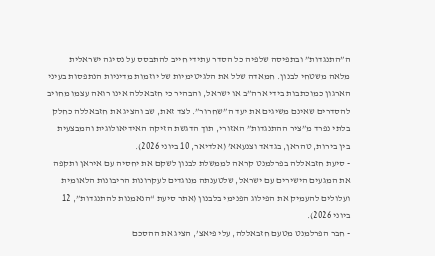ה”התנגדות” ובתפיסה שלפיה כל הסדר עתידי חייב להתבסס על נסיגה ישראלית מלאה משטחי לבנון. חמאדה שלל את הלגיטימיות של יוזמות מדיניות הנתפסות בעיני הארגון כמוכתבות בידי ארה”ב או ישראל, והבהיר כי חזבאללה אינו רואה עצמו מחויב להסדרים שאינם משיגים את יעד ה”שחרור”. לצד זאת, שב והציג את חזבאללה כחלק בלתי נפרד מ”ציר ההתנגדות” האזורי, תוך הדגשת הזיקה האידיאולוגית והמבצעית בין בירות, טהראן, בגדאד וצנעאא’ (אלדיאר, 10 ביוני 2026).
- סיעת חזבאללה בפרלמנט קראה לממשלת לבנון לשקם את יחסיה עם איראן ותקפה את המגעים הישירים עם ישראל, שלטענתה מנוגדים לעקרונות הריבונות הלאומית ועלולים להעמיק את הפילוג הפנימי בלבנון (אתר סיעת “הנאמנות להתנגדות”, 12 ביוני 2026).
- חבר הפרלמנט מטעם חזבאללה, עלי פיאצ’, הציג את ההסכם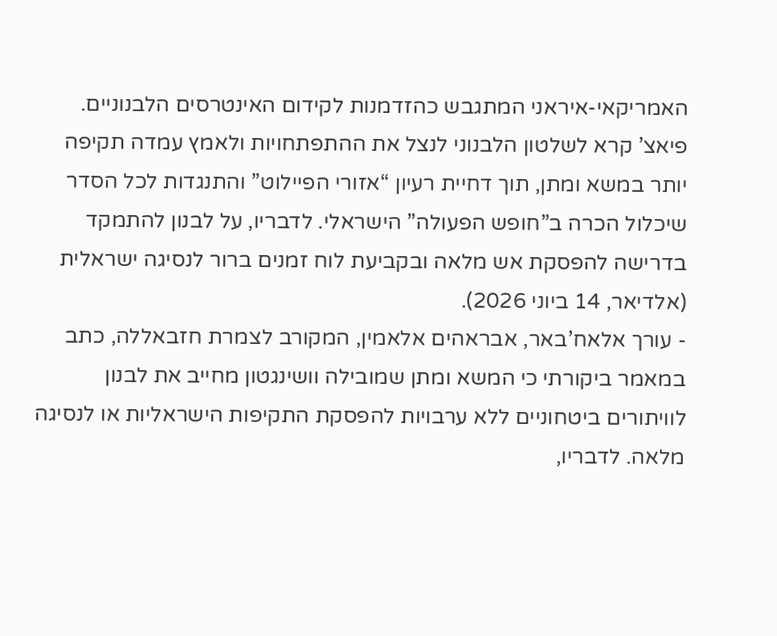האמריקאי-איראני המתגבש כהזדמנות לקידום האינטרסים הלבנוניים. פיאצ’ קרא לשלטון הלבנוני לנצל את ההתפתחויות ולאמץ עמדה תקיפה יותר במשא ומתן, תוך דחיית רעיון “אזורי הפיילוט” והתנגדות לכל הסדר שיכלול הכרה ב”חופש הפעולה” הישראלי. לדבריו, על לבנון להתמקד בדרישה להפסקת אש מלאה ובקביעת לוח זמנים ברור לנסיגה ישראלית (אלדיאר, 14 ביוני 2026).
- עורך אלאח’באר, אבראהים אלאמין, המקורב לצמרת חזבאללה, כתב במאמר ביקורתי כי המשא ומתן שמובילה וושינגטון מחייב את לבנון לוויתורים ביטחוניים ללא ערבויות להפסקת התקיפות הישראליות או לנסיגה מלאה. לדבריו,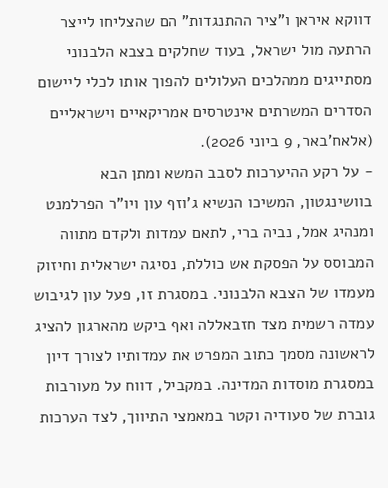דווקא איראן ו”ציר ההתנגדות” הם שהצליחו לייצר הרתעה מול ישראל, בעוד שחלקים בצבא הלבנוני מסתייגים ממהלכים העלולים להפוך אותו לכלי ליישום הסדרים המשרתים אינטרסים אמריקאיים וישראליים (אלאח’באר, 9 ביוני 2026).
- על רקע ההיערכות לסבב המשא ומתן הבא בוושינגטון, המשיכו הנשיא ג’וזף עון ויו”ר הפרלמנט ומנהיג אמל, נביה ברי, לתאם עמדות ולקדם מתווה המבוסס על הפסקת אש כוללת, נסיגה ישראלית וחיזוק מעמדו של הצבא הלבנוני. במסגרת זו, פעל עון לגיבוש עמדה רשמית מצד חזבאללה ואף ביקש מהארגון להציג לראשונה מסמך כתוב המפרט את עמדותיו לצורך דיון במסגרת מוסדות המדינה. במקביל, דווח על מעורבות גוברת של סעודיה וקטר במאמצי התיווך, לצד הערכות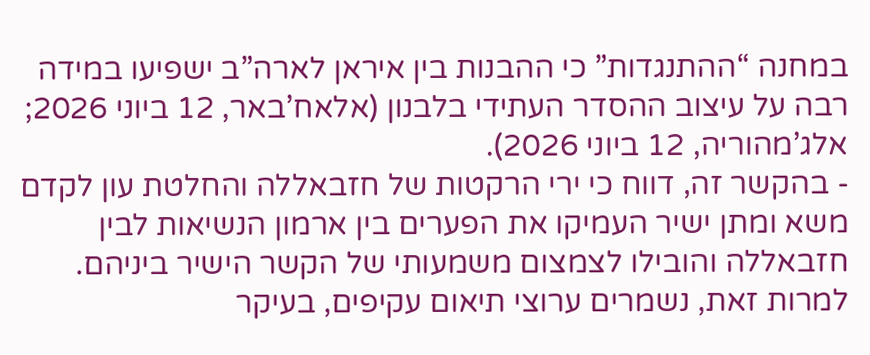במחנה “ההתנגדות” כי ההבנות בין איראן לארה”ב ישפיעו במידה רבה על עיצוב ההסדר העתידי בלבנון (אלאח’באר, 12 ביוני 2026; אלג’מהוריה, 12 ביוני 2026).
- בהקשר זה, דווח כי ירי הרקטות של חזבאללה והחלטת עון לקדם משא ומתן ישיר העמיקו את הפערים בין ארמון הנשיאות לבין חזבאללה והובילו לצמצום משמעותי של הקשר הישיר ביניהם. למרות זאת, נשמרים ערוצי תיאום עקיפים, בעיקר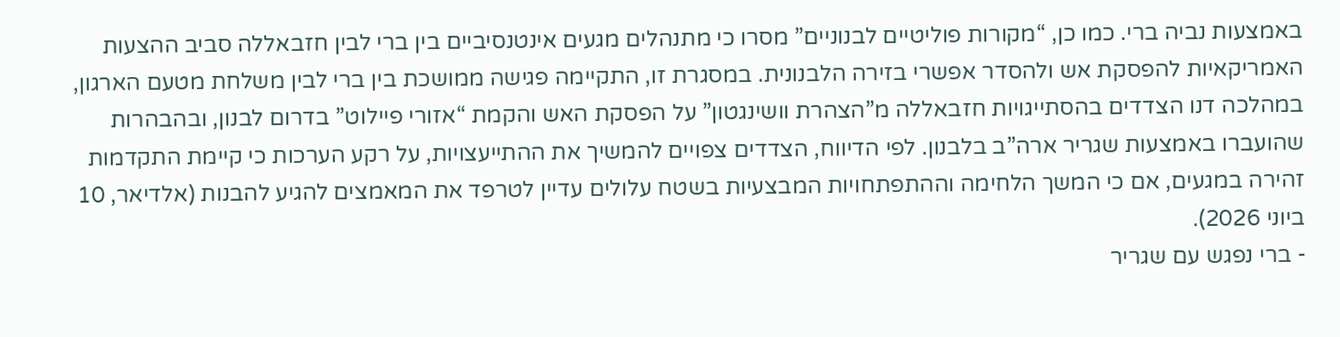באמצעות נביה ברי. כמו כן, “מקורות פוליטיים לבנוניים” מסרו כי מתנהלים מגעים אינטנסיביים בין ברי לבין חזבאללה סביב ההצעות האמריקאיות להפסקת אש ולהסדר אפשרי בזירה הלבנונית. במסגרת זו, התקיימה פגישה ממושכת בין ברי לבין משלחת מטעם הארגון, במהלכה דנו הצדדים בהסתייגויות חזבאללה מ”הצהרת וושינגטון” על הפסקת האש והקמת “אזורי פיילוט” בדרום לבנון, ובהבהרות שהועברו באמצעות שגריר ארה”ב בלבנון. לפי הדיווח, הצדדים צפויים להמשיך את ההתייעצויות, על רקע הערכות כי קיימת התקדמות זהירה במגעים, אם כי המשך הלחימה וההתפתחויות המבצעיות בשטח עלולים עדיין לטרפד את המאמצים להגיע להבנות (אלדיאר, 10 ביוני 2026).
- ברי נפגש עם שגריר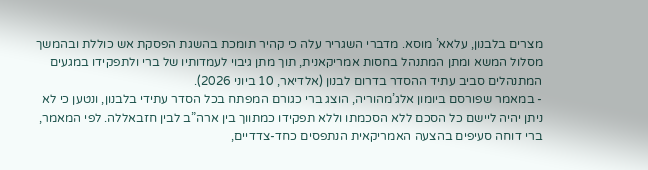מצרים בלבנון, עלאא’ מוסא. מדברי השגריר עלה כי קהיר תומכת בהשגת הפסקת אש כוללת ובהמשך מסלול המשא ומתן המתנהל בחסות אמריקאנית, תוך מתן גיבוי לעמדותיו של ברי ולתפקידו במגעים המתנהלים סביב עתיד ההסדר בדרום לבנון (אלדיאר, 10 ביוני 2026).
- במאמר שפורסם ביומון אלג’מהוריה, הוצג ברי כגורם המפתח בכל הסדר עתידי בלבנון, ונטען כי לא ניתן יהיה ליישם כל הסכם ללא הסכמתו וללא תפקידו כמתווך בין ארה”ב לבין חזבאללה. לפי המאמר, ברי דוחה סעיפים בהצעה האמריקאית הנתפסים כחד-צדדיים,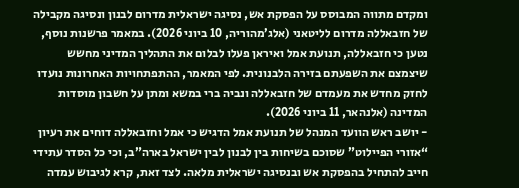ומקדם מתווה המבוסס על הפסקת אש, נסיגה ישראלית מדרום לבנון ונסיגה מקבילה של חזבאללה מדרום לליטאני (אלג’מהוריה, 10 ביוני 2026). במאמר פרשנות נוסף, נטען כי חזבאללה, תנועת אמל ואיראן פעלו לבלום את התהליך המדיני מחשש שיצמצם את השפעתם בזירה הלבנונית. לפי המאמר, ההתפתחויות האחרונות נועדו לחזק מחדש את מעמדם של חזבאללה ונביה ברי במשא ומתן על חשבון מוסדות המדינה (אלנהאר, 11 ביוני 2026).
- יושב ראש הוועד המנהל של תנועת אמל הדגיש כי אמל וחזבאללה דוחים את רעיון “אזורי הפיילוט” שסוכם בשיחות בין לבנון לבין ישראל בארה”ב, וכי כל הסדר עתידי חייב להתחיל בהפסקת אש ובנסיגה ישראלית מלאה. לצד זאת, קרא לגיבוש עמדה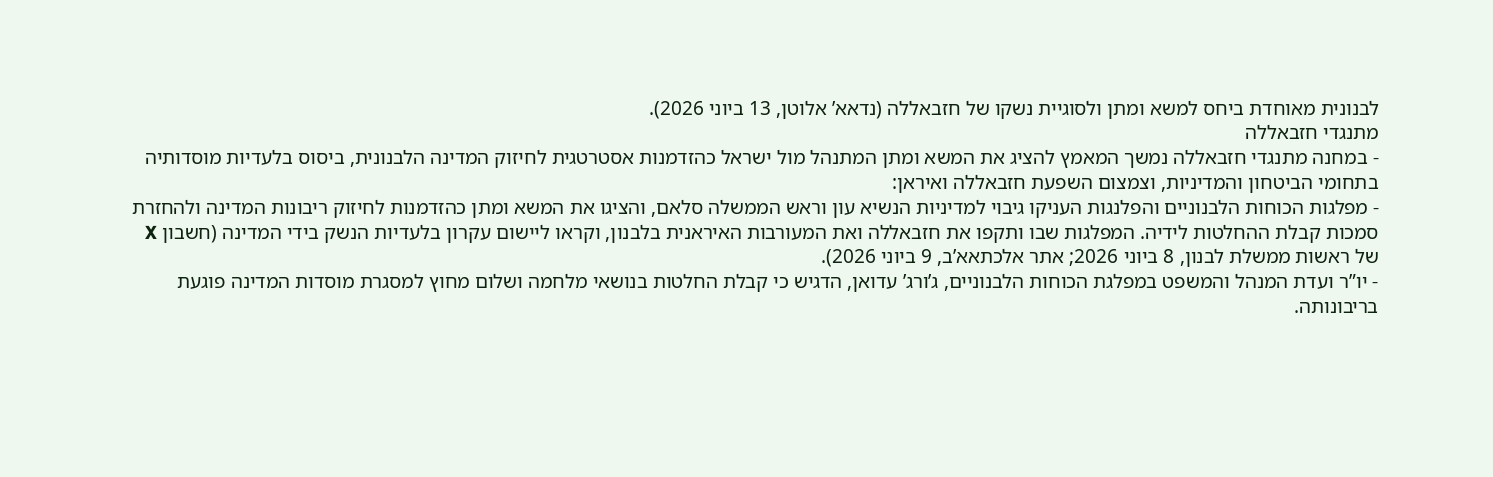לבנונית מאוחדת ביחס למשא ומתן ולסוגיית נשקו של חזבאללה (נדאא’ אלוטן, 13 ביוני 2026).
מתנגדי חזבאללה
- במחנה מתנגדי חזבאללה נמשך המאמץ להציג את המשא ומתן המתנהל מול ישראל כהזדמנות אסטרטגית לחיזוק המדינה הלבנונית, ביסוס בלעדיות מוסדותיה בתחומי הביטחון והמדיניות, וצמצום השפעת חזבאללה ואיראן:
- מפלגות הכוחות הלבנוניים והפלנגות העניקו גיבוי למדיניות הנשיא עון וראש הממשלה סלאם, והציגו את המשא ומתן כהזדמנות לחיזוק ריבונות המדינה ולהחזרת סמכות קבלת ההחלטות לידיה. המפלגות שבו ותקפו את חזבאללה ואת המעורבות האיראנית בלבנון, וקראו ליישום עקרון בלעדיות הנשק בידי המדינה (חשבון X של ראשות ממשלת לבנון, 8 ביוני 2026; אתר אלכתאא’ב, 9 ביוני 2026).
- יו”ר ועדת המנהל והמשפט במפלגת הכוחות הלבנוניים, ג’ורג’ עדואן, הדגיש כי קבלת החלטות בנושאי מלחמה ושלום מחוץ למסגרת מוסדות המדינה פוגעת בריבונותה.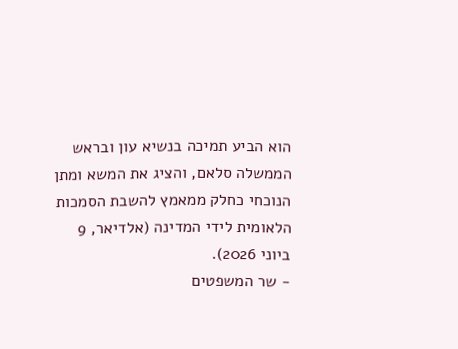הוא הביע תמיכה בנשיא עון ובראש הממשלה סלאם, והציג את המשא ומתן הנוכחי כחלק ממאמץ להשבת הסמכות הלאומית לידי המדינה (אלדיאר, 9 ביוני 2026).
- שר המשפטים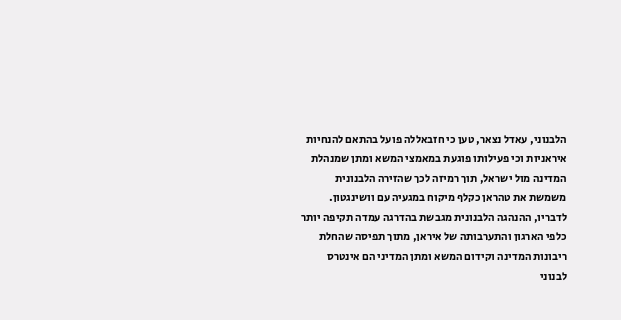הלבנוני, עאדל נצאר, טען כי חזבאללה פועל בהתאם להנחיות איראניות וכי פעילותו פוגעת במאמצי המשא ומתן שמנהלת המדינה מול ישראל, תוך רמיזה לכך שהזירה הלבנונית משמשת את טהראן כקלף מיקוח במגעיה עם וושינגטון. לדבריו, ההנהגה הלבנונית מגבשת בהדרגה עמדה תקיפה יותר כלפי הארגון והתערבותה של איראן, מתוך תפיסה שהחלת ריבונות המדינה וקידום המשא ומתן המדיני הם אינטרס לבנוני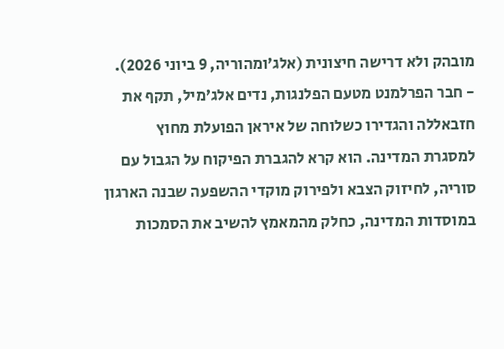מובהק ולא דרישה חיצונית (אלג’ומהוריה, 9 ביוני 2026).
- חבר הפרלמנט מטעם הפלנגות, נדים אלג’מיל, תקף את חזבאללה והגדירו כשלוחה של איראן הפועלת מחוץ למסגרת המדינה. הוא קרא להגברת הפיקוח על הגבול עם סוריה, לחיזוק הצבא ולפירוק מוקדי ההשפעה שבנה הארגון במוסדות המדינה, כחלק מהמאמץ להשיב את הסמכות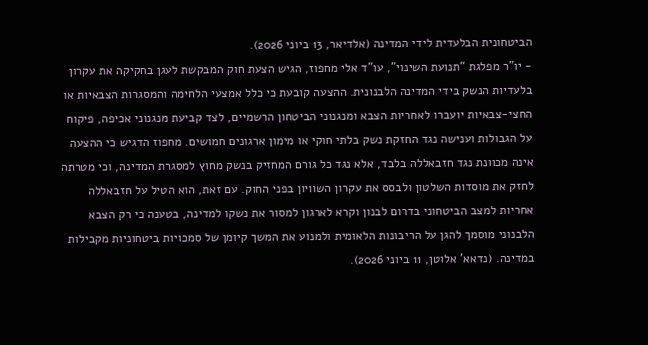הביטחונית הבלעדית לידי המדינה (אלדיאר, 13 ביוני 2026).
- יו”ר מפלגת “תנועת השינוי”, עו”ד אלי מחפוז, הגיש הצעת חוק המבקשת לעגן בחקיקה את עקרון בלעדיות הנשק בידי המדינה הלבנונית. ההצעה קובעת כי כלל אמצעי הלחימה והמסגרות הצבאיות או החצי-צבאיות יועברו לאחריות הצבא ומנגנוני הביטחון הרשמיים, לצד קביעת מנגנוני אכיפה, פיקוח על הגבולות וענישה נגד החזקת נשק בלתי חוקי או מימון ארגונים חמושים. מחפוז הדגיש כי ההצעה אינה מכוונת נגד חזבאללה בלבד, אלא נגד כל גורם המחזיק בנשק מחוץ למסגרת המדינה, וכי מטרתה לחזק את מוסדות השלטון ולבסס את עקרון השוויון בפני החוק. עם זאת, הוא הטיל על חזבאללה אחריות למצב הביטחוני בדרום לבנון וקרא לארגון למסור את נשקו למדינה, בטענה כי רק הצבא הלבנוני מוסמך להגן על הריבונות הלאומית ולמנוע את המשך קיומן של סמכויות ביטחוניות מקבילות במדינה. (נדאא’ אלוטן, 11 ביוני 2026).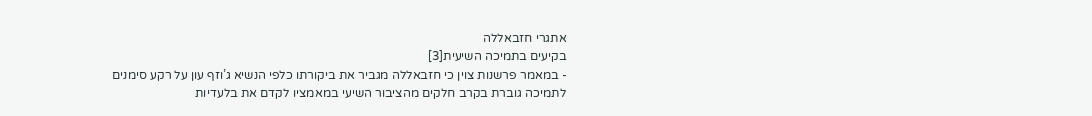אתגרי חזבאללה
בקיעים בתמיכה השיעית[3]
- במאמר פרשנות צוין כי חזבאללה מגביר את ביקורתו כלפי הנשיא ג’וזף עון על רקע סימנים לתמיכה גוברת בקרב חלקים מהציבור השיעי במאמציו לקדם את בלעדיות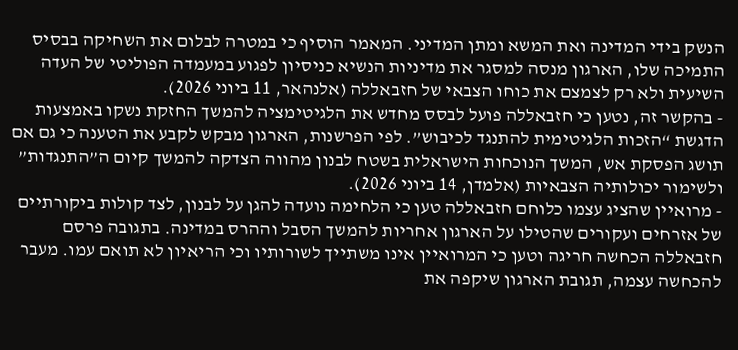הנשק בידי המדינה ואת המשא ומתן המדיני. המאמר הוסיף כי במטרה לבלום את השחיקה בבסיס התמיכה שלו, הארגון מנסה למסגר את מדיניות הנשיא כניסיון לפגוע במעמדה הפוליטי של העדה השיעית ולא רק לצמצם את כוחו הצבאי של חזבאללה (אלנהאר, 11 ביוני 2026).
- בהקשר זה, נטען כי חזבאללה פועל לבסס מחדש את הלגיטימציה להמשך החזקת נשקו באמצעות הדגשת “הזכות הלגיטימית להתנגד לכיבוש”. לפי הפרשנות, הארגון מבקש לקבע את הטענה כי גם אם תושג הפסקת אש, המשך הנוכחות הישראלית בשטח לבנון מהווה הצדקה להמשך קיום ה”התנגדות” ולשימור יכולותיה הצבאיות (אלמדן, 14 ביוני 2026).
- מרואיין שהציג עצמו כלוחם חזבאללה טען כי הלחימה נועדה להגן על לבנון, לצד קולות ביקורתיים של אזרחים ועקורים שהטילו על הארגון אחריות להמשך הסבל וההרס במדינה. בתגובה פרסם חזבאללה הכחשה חריגה וטען כי המרואיין אינו משתייך לשורותיו וכי הריאיון לא תואם עמו. מעבר להכחשה עצמה, תגובת הארגון שיקפה את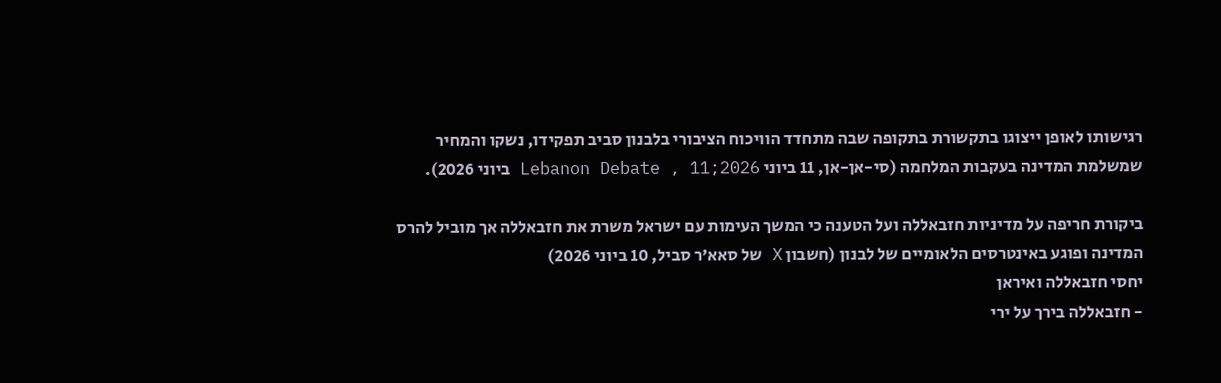רגישותו לאופן ייצוגו בתקשורת בתקופה שבה מתחדד הוויכוח הציבורי בלבנון סביב תפקידו, נשקו והמחיר שמשלמת המדינה בעקבות המלחמה (סי-אן-אן, 11 ביוני 2026;Lebanon Debate , 11 ביוני 2026).

ביקורת חריפה על מדיניות חזבאללה ועל הטענה כי המשך העימות עם ישראל משרת את חזבאללה אך מוביל להרס המדינה ופוגע באינטרסים הלאומיים של לבנון (חשבון X של סאא’ר סביל, 10 ביוני 2026)
יחסי חזבאללה ואיראן
- חזבאללה בירך על ירי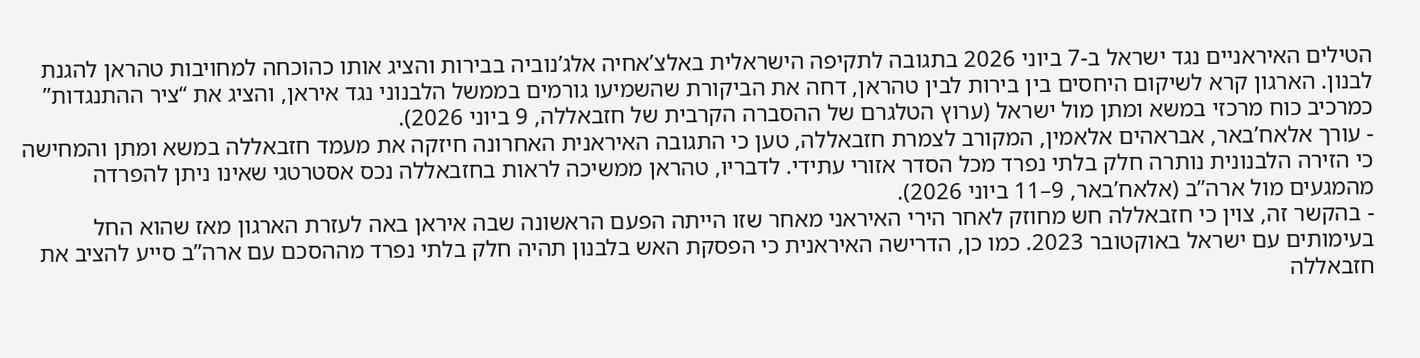הטילים האיראניים נגד ישראל ב-7 ביוני 2026 בתגובה לתקיפה הישראלית באלצ’אחיה אלג’נוביה בבירות והציג אותו כהוכחה למחויבות טהראן להגנת לבנון. הארגון קרא לשיקום היחסים בין בירות לבין טהראן, דחה את הביקורת שהשמיעו גורמים בממשל הלבנוני נגד איראן, והציג את “ציר ההתנגדות” כמרכיב כוח מרכזי במשא ומתן מול ישראל (ערוץ הטלגרם של ההסברה הקרבית של חזבאללה, 9 ביוני 2026).
- עורך אלאח’באר, אבראהים אלאמין, המקורב לצמרת חזבאללה, טען כי התגובה האיראנית האחרונה חיזקה את מעמד חזבאללה במשא ומתן והמחישה כי הזירה הלבנונית נותרה חלק בלתי נפרד מכל הסדר אזורי עתידי. לדבריו, טהראן ממשיכה לראות בחזבאללה נכס אסטרטגי שאינו ניתן להפרדה מהמגעים מול ארה”ב (אלאח’באר, 9–11 ביוני 2026).
- בהקשר זה, צוין כי חזבאללה חש מחוזק לאחר הירי האיראני מאחר שזו הייתה הפעם הראשונה שבה איראן באה לעזרת הארגון מאז שהוא החל בעימותים עם ישראל באוקטובר 2023. כמו כן, הדרישה האיראנית כי הפסקת האש בלבנון תהיה חלק בלתי נפרד מההסכם עם ארה”ב סייע להציב את חזבאללה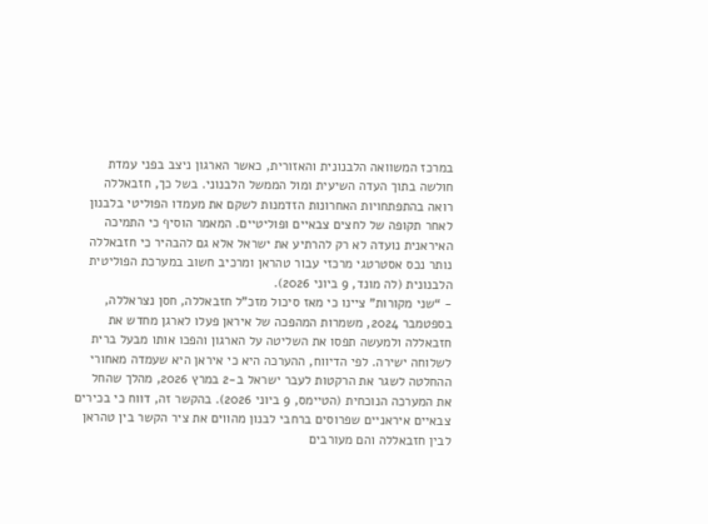במרכז המשוואה הלבנונית והאזורית, כאשר הארגון ניצב בפני עמדת חולשה בתוך העדה השיעית ומול הממשל הלבנוני. בשל כך, חזבאללה רואה בהתפתחויות האחרונות הזדמנות לשקם את מעמדו הפוליטי בלבנון לאחר תקופה של לחצים צבאיים ופוליטיים. המאמר הוסיף כי התמיכה האיראנית נועדה לא רק להרתיע את ישראל אלא גם להבהיר כי חזבאללה נותר נכס אסטרטגי מרכזי עבור טהראן ומרכיב חשוב במערכת הפוליטית הלבנונית (לה מונד, 9 ביוני 2026).
- “שני מקורות” ציינו כי מאז סיכול מזכ”ל חזבאללה, חסן נצראללה, בספטמבר 2024, משמרות המהפכה של איראן פעלו לארגן מחדש את חזבאללה ולמעשה תפסו את השליטה על הארגון והפכו אותו מבעל ברית לשלוחה ישירה. לפי הדיווח, ההערכה היא כי איראן היא שעמדה מאחורי ההחלטה לשגר את הרקטות לעבר ישראל ב-2 במרץ 2026, מהלך שהחל את המערכה הנוכחית (הטיימס, 9 ביוני 2026). בהקשר זה, דווח כי בכירים צבאיים איראניים שפרוסים ברחבי לבנון מהווים את ציר הקשר בין טהראן לבין חזבאללה והם מעורבים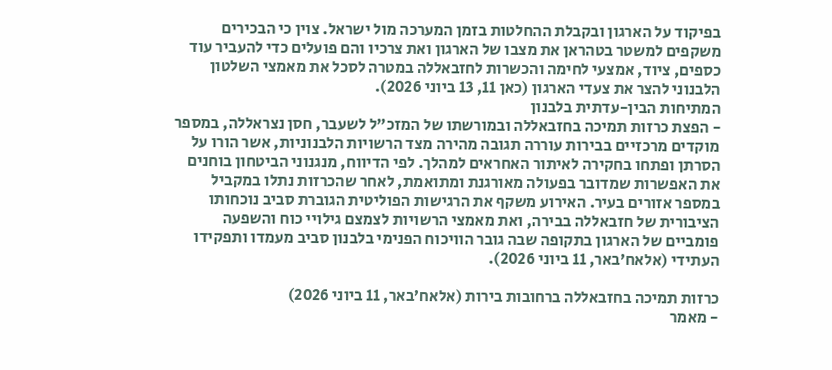בפיקוד על הארגון ובקבלת ההחלטות בזמן המערכה מול ישראל. צוין כי הבכירים משקפים למשטר בטהראן את מצבו של הארגון ואת צרכיו והם פועלים כדי להעביר עוד כספים, ציוד, אמצעי לחימה והכשרות לחזבאללה במטרה לסכל את מאמצי השלטון הלבנוני להצר את צעדי הארגון (כאן 11, 13 ביוני 2026).
המתיחות הבין-עדתית בלבנון
- הפצת כרזות תמיכה בחזבאללה ובמורשתו של המזכ”ל לשעבר, חסן נצראללה, במספר מוקדים מרכזיים בבירות עוררה תגובה מהירה מצד הרשויות הלבנוניות, אשר הורו על הסרתן ופתחו בחקירה לאיתור האחראים למהלך. לפי הדיווח, מנגנוני הביטחון בוחנים את האפשרות שמדובר בפעולה מאורגנת ומתואמת, לאחר שהכרזות נתלו במקביל במספר אזורים בעיר. האירוע משקף את הרגישות הפוליטית הגוברת סביב נוכחותו הציבורית של חזבאללה בבירה, ואת מאמצי הרשויות לצמצם גילויי כוח והשפעה פומביים של הארגון בתקופה שבה גובר הוויכוח הפנימי בלבנון סביב מעמדו ותפקידו העתידי (אלאח’באר, 11 ביוני 2026).

כרזות תמיכה בחזבאללה ברחובות בירות (אלאח’באר, 11 ביוני 2026)
- מאמר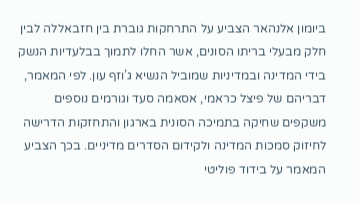ביומון אלנהאר הצביע על התרחקות גוברת בין חזבאללה לבין חלק מבעלי בריתו הסונים, אשר החלו לתמוך בבלעדיות הנשק בידי המדינה ובמדיניות שמוביל הנשיא ג’וזף עון. לפי המאמר, דבריהם של פיצל כראמי, אסאמה סעד וגורמים נוספים משקפים שחיקה בתמיכה הסונית בארגון והתחזקות הדרישה לחיזוק סמכות המדינה ולקידום הסדרים מדיניים. בכך הצביע המאמר על בידוד פוליטי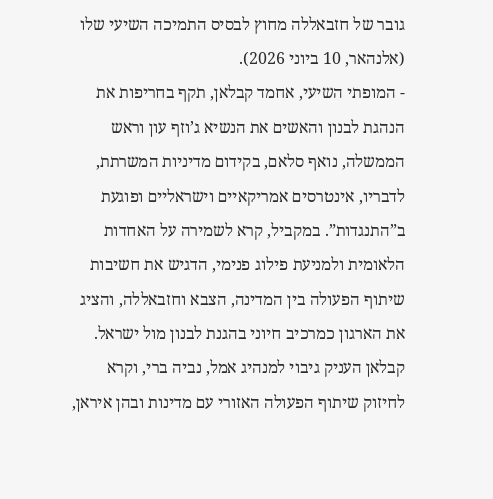גובר של חזבאללה מחוץ לבסיס התמיכה השיעי שלו (אלנהאר, 10 ביוני 2026).
- המופתי השיעי, אחמד קבלאן, תקף בחריפות את הנהגת לבנון והאשים את הנשיא ג’וזף עון וראש הממשלה, נואף סלאם, בקידום מדיניות המשרתת, לדבריו, אינטרסים אמריקאיים וישראליים ופוגעת ב”התנגדות”. במקביל, קרא לשמירה על האחדות הלאומית ולמניעת פילוג פנימי, הדגיש את חשיבות שיתוף הפעולה בין המדינה, הצבא וחזבאללה, והציג את הארגון כמרכיב חיוני בהגנת לבנון מול ישראל. קבלאן העניק גיבוי למנהיג אמל, נביה ברי, וקרא לחיזוק שיתוף הפעולה האזורי עם מדינות ובהן איראן,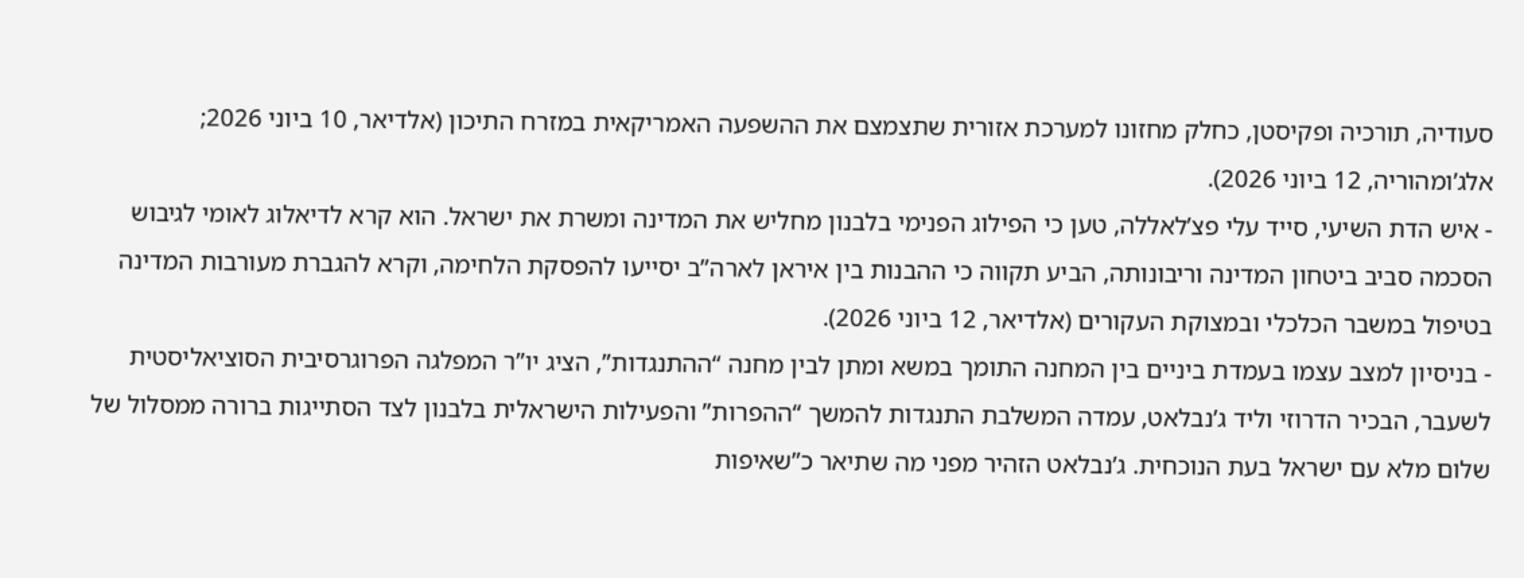סעודיה, תורכיה ופקיסטן, כחלק מחזונו למערכת אזורית שתצמצם את ההשפעה האמריקאית במזרח התיכון (אלדיאר, 10 ביוני 2026; אלג’ומהוריה, 12 ביוני 2026).
- איש הדת השיעי, סייד עלי פצ’לאללה, טען כי הפילוג הפנימי בלבנון מחליש את המדינה ומשרת את ישראל. הוא קרא לדיאלוג לאומי לגיבוש הסכמה סביב ביטחון המדינה וריבונותה, הביע תקווה כי ההבנות בין איראן לארה”ב יסייעו להפסקת הלחימה, וקרא להגברת מעורבות המדינה בטיפול במשבר הכלכלי ובמצוקת העקורים (אלדיאר, 12 ביוני 2026).
- בניסיון למצב עצמו בעמדת ביניים בין המחנה התומך במשא ומתן לבין מחנה “ההתנגדות”, הציג יו”ר המפלגה הפרוגרסיבית הסוציאליסטית לשעבר, הבכיר הדרוזי וליד ג’נבלאט, עמדה המשלבת התנגדות להמשך “ההפרות” והפעילות הישראלית בלבנון לצד הסתייגות ברורה ממסלול של שלום מלא עם ישראל בעת הנוכחית. ג’נבלאט הזהיר מפני מה שתיאר כ”שאיפות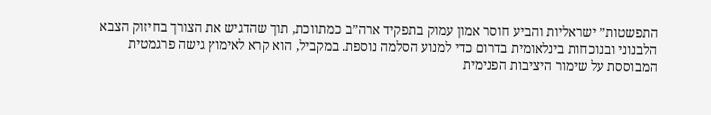התפשטות” ישראליות והביע חוסר אמון עמוק בתפקיד ארה”ב כמתווכת, תוך שהדגיש את הצורך בחיזוק הצבא הלבנוני ובנוכחות בינלאומית בדרום כדי למנוע הסלמה נוספת. במקביל, הוא קרא לאימוץ גישה פרגמטית המבוססת על שימור היציבות הפנימית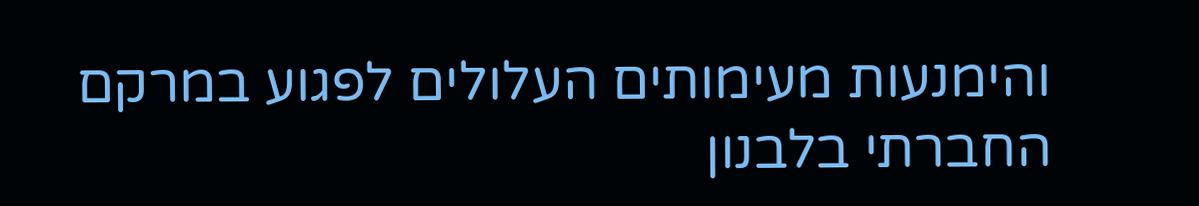והימנעות מעימותים העלולים לפגוע במרקם החברתי בלבנון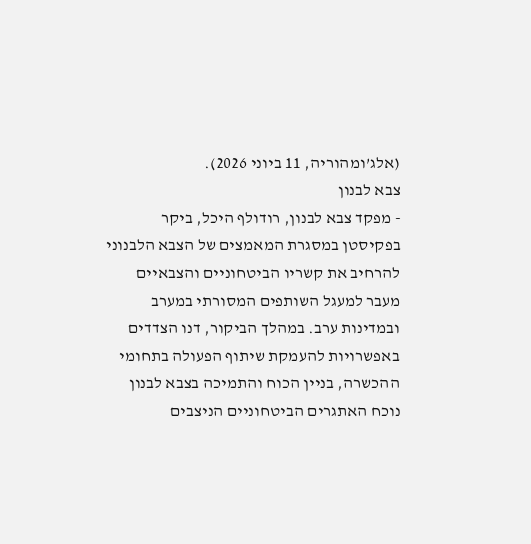(אלג’ומהוריה, 11 ביוני 2026).
צבא לבנון
- מפקד צבא לבנון, רודולף היכל, ביקר בפקיסטן במסגרת המאמצים של הצבא הלבנוני להרחיב את קשריו הביטחוניים והצבאיים מעבר למעגל השותפים המסורתי במערב ובמדינות ערב. במהלך הביקור, דנו הצדדים באפשרויות להעמקת שיתוף הפעולה בתחומי ההכשרה, בניין הכוח והתמיכה בצבא לבנון נוכח האתגרים הביטחוניים הניצבים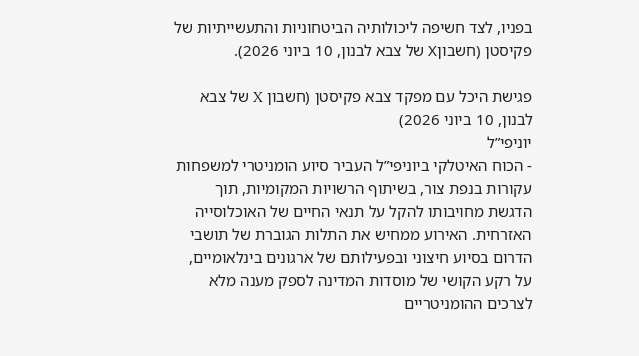בפניו, לצד חשיפה ליכולותיה הביטחוניות והתעשייתיות של פקיסטן (חשבוןX של צבא לבנון, 10 ביוני 2026).

פגישת היכל עם מפקד צבא פקיסטן (חשבון X של צבא לבנון, 10 ביוני 2026)
יוניפי”ל
- הכוח האיטלקי ביוניפי”ל העביר סיוע הומניטרי למשפחות עקורות בנפת צור, בשיתוף הרשויות המקומיות, תוך הדגשת מחויבותו להקל על תנאי החיים של האוכלוסייה האזרחית. האירוע ממחיש את התלות הגוברת של תושבי הדרום בסיוע חיצוני ובפעילותם של ארגונים בינלאומיים, על רקע הקושי של מוסדות המדינה לספק מענה מלא לצרכים ההומניטריים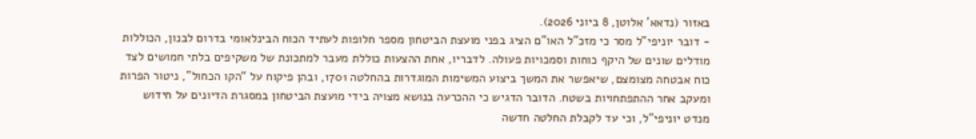באזור (נדאא’ אלוטן, 8 ביוני 2026).
- דובר יוניפי”ל מסר כי מזכ”ל האו”ם הציג בפני מועצת הביטחון מספר חלופות לעתיד הכוח הבינלאומי בדרום לבנון, הכוללות מודלים שונים של היקף כוחות וסמכויות פעולה. לדבריו, אחת ההצעות כוללת מעבר למתכונת של משקיפים בלתי חמושים לצד כוח אבטחה מצומצם, שיאפשר את המשך ביצוע המשימות המוגדרות בהחלטה 1701, ובהן פיקוח על “הקו הכחול”, ניטור הפרות ומעקב אחר ההתפתחויות בשטח. הדובר הדגיש כי ההכרעה בנושא מצויה בידי מועצת הביטחון במסגרת הדיונים על חידוש מנדט יוניפי”ל, וכי עד לקבלת החלטה חדשה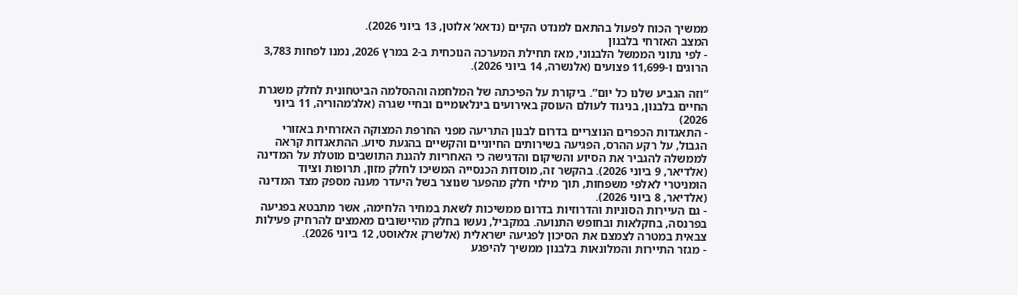ממשיך הכוח לפעול בהתאם למנדט הקיים (נדאא’ אלוטן, 13 ביוני 2026).
המצב האזרחי בלבנון
- לפי נתוני הממשל הלבנוני, מאז תחילת המערכה הנוכחית ב-2 במרץ 2026, נמנו לפחות 3,783 הרוגים ו-11,699 פצועים (אלנשרה, 14 ביוני 2026).

“וזה הגביע שלנו כל יום”. ביקורת על הפיכתה של המלחמה וההסלמה הביטחונית לחלק משגרת החיים בלבנון, בניגוד לעולם העוסק באירועים בינלאומיים ובחיי שגרה (אלג’מהוריה, 11 ביוני 2026)
- התאגדות הכפרים הנוצריים בדרום לבנון התריעה מפני החרפת המצוקה האזרחית באזורי הגבול, על רקע ההרס, הפגיעה בשירותים החיוניים והקשיים בהגעת סיוע. ההתאגדות קראה לממשלה להגביר את הסיוע והשיקום והדגישה כי האחריות להגנת התושבים מוטלת על המדינה (אלדיאר, 9 ביוני 2026). בהקשר זה, מוסדות הכנסייה המשיכו לחלק מזון, תרופות וציוד הומניטרי לאלפי משפחות, תוך מילוי חלק מהפער שנוצר בשל היעדר מענה מספק מצד המדינה (אלדיאר, 8 ביוני 2026).
- גם העיירות הסוניות והדרוזיות בדרום ממשיכות לשאת במחיר הלחימה, אשר מתבטא בפגיעה בפרנסה, בחקלאות ובחופש התנועה. במקביל, נעשו בחלק מהיישובים מאמצים להרחיק פעילות צבאית במטרה לצמצם את הסיכון לפגיעה ישראלית (אלשרק אלאוסט, 12 ביוני 2026).
- מגזר התיירות והמלונאות בלבנון ממשיך להיפגע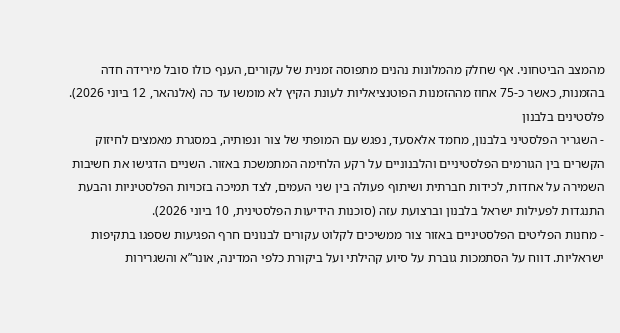מהמצב הביטחוני. אף שחלק מהמלונות נהנים מתפוסה זמנית של עקורים, הענף כולו סובל מירידה חדה בהזמנות, כאשר כ-75 אחוז מההזמנות הפוטנציאליות לעונת הקיץ לא מומשו עד כה (אלנהאר, 12 ביוני 2026).
פלסטינים בלבנון
- השגריר הפלסטיני בלבנון, מחמד אלאסעד, נפגש עם המופתי של צור ונפותיה, במסגרת מאמצים לחיזוק הקשרים בין הגורמים הפלסטיניים והלבנוניים על רקע הלחימה המתמשכת באזור. השניים הדגישו את חשיבות השמירה על אחדות, לכידות חברתית ושיתוף פעולה בין שני העמים, לצד תמיכה בזכויות הפלסטיניות והבעת התנגדות לפעילות ישראל בלבנון וברצועת עזה (סוכנות הידיעות הפלסטינית, 10 ביוני 2026).
- מחנות הפליטים הפלסטיניים באזור צור ממשיכים לקלוט עקורים לבנונים חרף הפגיעות שספגו בתקיפות ישראליות. דווח על הסתמכות גוברת על סיוע קהילתי ועל ביקורת כלפי המדינה, אונר”א והשגרירות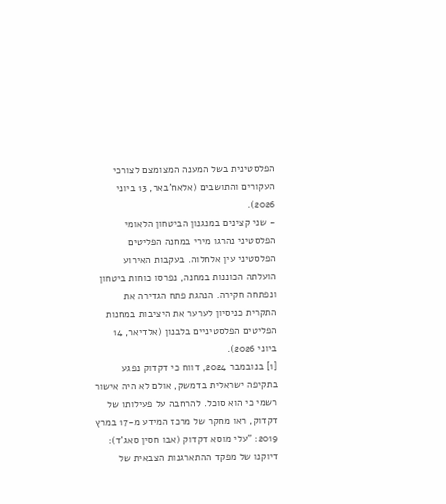הפלסטינית בשל המענה המצומצם לצורכי העקורים והתושבים (אלאח’באר, 13 ביוני 2026).
- שני קצינים במנגנון הביטחון הלאומי הפלסטיני נהרגו מירי במחנה הפליטים הפלסטיני עין אלחלוה. בעקבות האירוע הועלתה הכוננות במחנה, נפרסו כוחות ביטחון ונפתחה חקירה. הנהגת פתח הגדירה את התקרית כניסיון לערער את היציבות במחנות הפליטים הפלסטיניים בלבנון (אלדיאר, 14 ביוני 2026).
[1] בנובמבר 2024, דווח כי דקדוק נפגע בתקיפה ישראלית בדמשק, אולם לא היה אישור רשמי כי הוא סוכל. להרחבה על פעילותו של דקדוק, ראו מחקר של מרכז המידע מ-17 במרץ 2019: "עלי מוסא דקדוק (אבו חסין סאג’ד): דיוקנו של מפקד ההתארגנות הצבאית של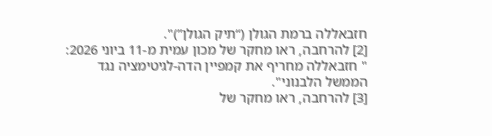חזבאללה ברמת הגולן (“תיק הגולן”)".
[2] להרחבה, ראו מחקר של מכון עמית מ-11 ביוני 2026: " חזבאללה מחריף את קמפיין הדה-לגיטימציה נגד הממשל הלבנוני".
[3] להרחבה, ראו מחקר של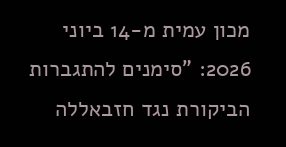מכון עמית מ-14 ביוני 2026: "סימנים להתגברות הביקורת נגד חזבאללה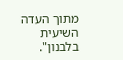מתוך העדה השיעית בלבנון".